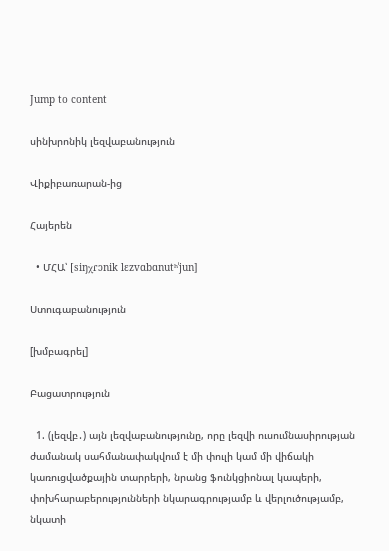Jump to content

սինխրոնիկ լեզվաբանություն

Վիքիբառարան-ից

Հայերեն

  • ՄՀԱ՝ [siŋχɾɔnik lɛzvɑbɑnutʰˈjun]

Ստուգաբանություն

[խմբագրել]

Բացատրություն

  1. (լեզվբ․) այն լեզվաբանությունը, որը լեզվի ուսումնասիրության ժամանակ սահմանափակվում է մի փուլի կամ մի վիճակի կառուցվածքային տարրերի, նրանց ֆունկցիոնալ կապերի, փոխհարաբերությունների նկարագրությամբ և վերլուծությամբ, նկատի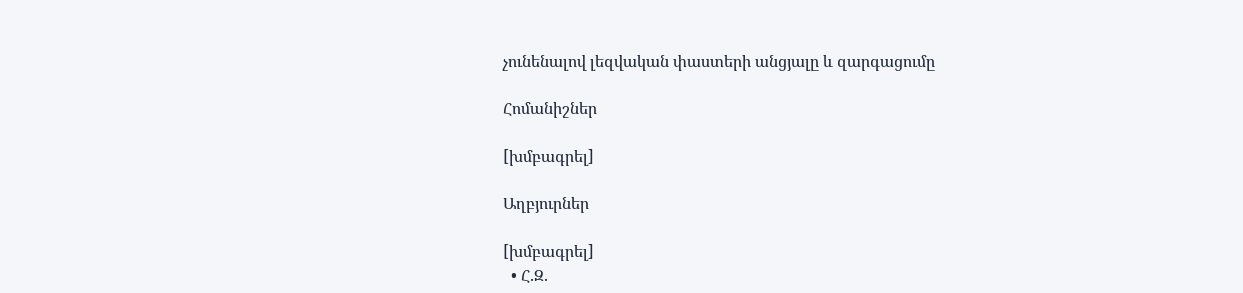չունենալով լեզվական փաստերի անցյալը և զարգացումը

Հոմանիշներ

[խմբագրել]

Աղբյուրներ

[խմբագրել]
  • Հ.Զ.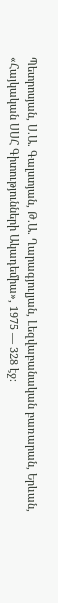Պետրոսյան, Ս.Ա. Գալստյան, Թ.Ա. Ղարագյուլյան, Լեզվաբանական բառարան, Երևան, «Հայկական ՍՍՀ Գիտությունների Ակադեմիա», 1975 — 328 էջ։